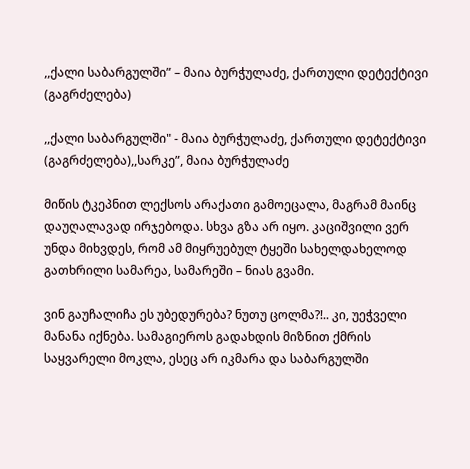,,ქალი საბარგულში” – მაია ბურჭულაძე, ქართული დეტექტივი (გაგრძელება)

,,ქალი საბარგულში" - მაია ბურჭულაძე, ქართული დეტექტივი (გაგრძელება),,სარკე”, მაია ბურჭულაძე

მიწის ტკეპნით ლექსოს არაქათი გამოეცალა, მაგრამ მაინც დაუღალავად ირჯებოდა. სხვა გზა არ იყო. კაციშვილი ვერ უნდა მიხვდეს, რომ ამ მიყრუებულ ტყეში სახელდახელოდ გათხრილი სამარეა, სამარეში – ნიას გვამი.

ვინ გაუჩალიჩა ეს უბედურება? ნუთუ ცოლმა?!.. კი, უეჭველი მანანა იქნება. სამაგიეროს გადახდის მიზნით ქმრის საყვარელი მოკლა, ესეც არ იკმარა და საბარგულში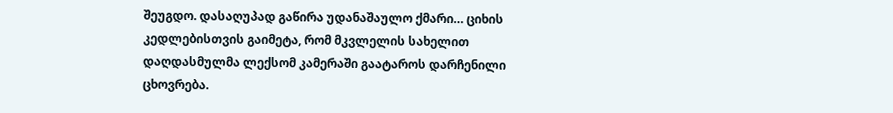შეუგდო. დასაღუპად გაწირა უდანაშაულო ქმარი… ციხის კედლებისთვის გაიმეტა, რომ მკვლელის სახელით დაღდასმულმა ლექსომ კამერაში გაატაროს დარჩენილი ცხოვრება.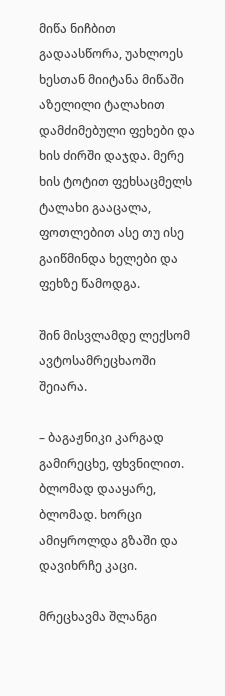მიწა ნიჩბით გადაასწორა, უახლოეს ხესთან მიიტანა მიწაში აზელილი ტალახით დამძიმებული ფეხები და ხის ძირში დაჯდა. მერე ხის ტოტით ფეხსაცმელს ტალახი გააცალა, ფოთლებით ასე თუ ისე გაიწმინდა ხელები და ფეხზე წამოდგა.

შინ მისვლამდე ლექსომ ავტოსამრეცხაოში შეიარა.

– ბაგაჟნიკი კარგად გამირეცხე, ფხვნილით. ბლომად დააყარე, ბლომად. ხორცი ამიყროლდა გზაში და დავიხრჩე კაცი.

მრეცხავმა შლანგი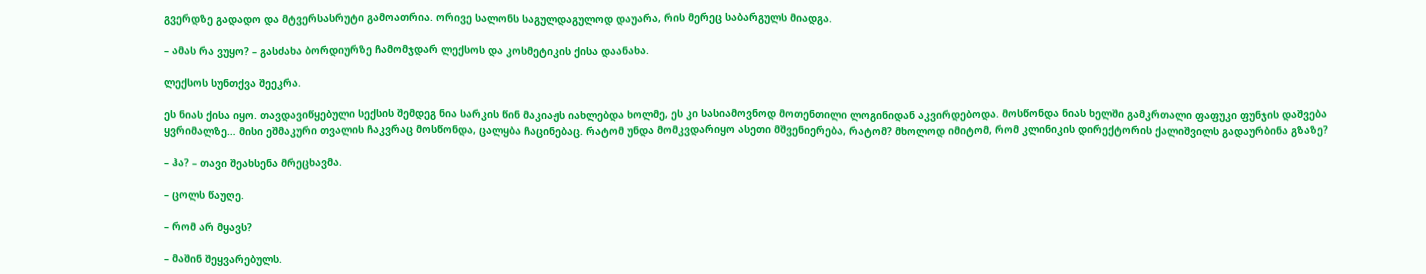გვერდზე გადადო და მტვერსასრუტი გამოათრია. ორივე სალონს საგულდაგულოდ დაუარა, რის მერეც საბარგულს მიადგა.

– ამას რა ვუყო? – გასძახა ბორდიურზე ჩამომჯდარ ლექსოს და კოსმეტიკის ქისა დაანახა.

ლექსოს სუნთქვა შეეკრა.

ეს ნიას ქისა იყო. თავდავიწყებული სექსის შემდეგ ნია სარკის წინ მაკიაჟს იახლებდა ხოლმე, ეს კი სასიამოვნოდ მოთენთილი ლოგინიდან აკვირდებოდა. მოსწონდა ნიას ხელში გამკრთალი ფაფუკი ფუნჯის დაშვება ყვრიმალზე… მისი ეშმაკური თვალის ჩაკვრაც მოსწონდა, ცალყბა ჩაცინებაც. რატომ უნდა მომკვდარიყო ასეთი მშვენიერება, რატომ? მხოლოდ იმიტომ, რომ კლინიკის დირექტორის ქალიშვილს გადაურბინა გზაზე?

– ჰა? – თავი შეახსენა მრეცხავმა.

– ცოლს წაუღე.

– რომ არ მყავს?

– მაშინ შეყვარებულს.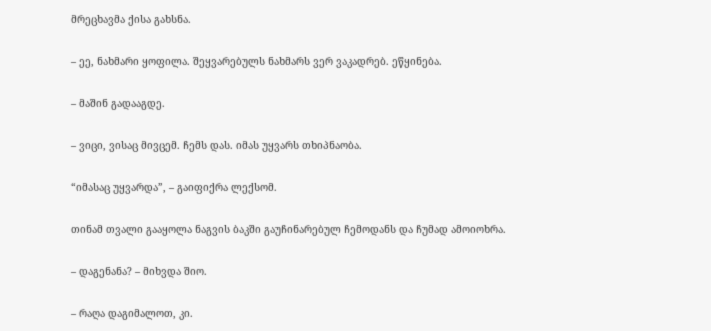მრეცხავმა ქისა გახსნა.

– ეე, ნახმარი ყოფილა. შეყვარებულს ნახმარს ვერ ვაკადრებ. ეწყინება.

– მაშინ გადააგდე.

– ვიცი, ვისაც მივცემ. ჩემს დას. იმას უყვარს თხიპნაობა.

“იმასაც უყვარდა”, – გაიფიქრა ლექსომ.

თინამ თვალი გააყოლა ნაგვის ბაკში გაუჩინარებულ ჩემოდანს და ჩუმად ამოიოხრა.

– დაგენანა? – მიხვდა შიო.

– რაღა დაგიმალოთ, კი.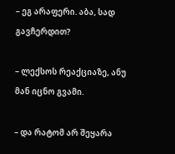– ეგ არაფერი. აბა, სად გავჩერდით?

– ლექსოს რეაქციაზე, ანუ მან იცნო გვამი.

– და რატომ არ შეყარა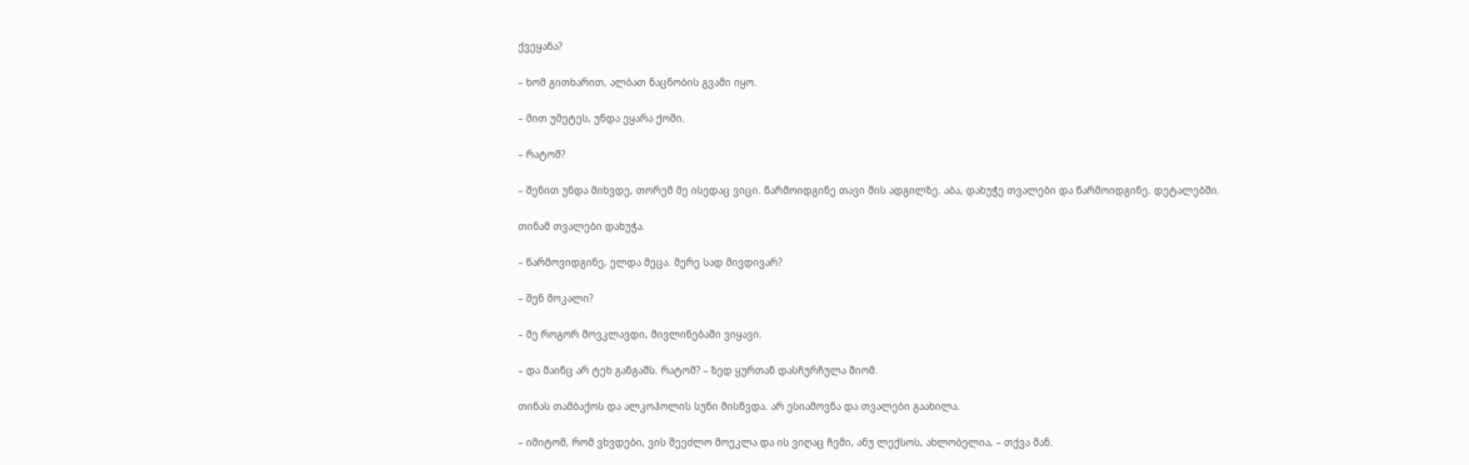ქვეყანა?

– ხომ გითხარით, ალბათ ნაცნობის გვამი იყო.

– მით უმეტეს, უნდა ეყარა ქოში.

– რატომ?

– შენით უნდა მიხვდე, თორემ მე ისედაც ვიცი. წარმოიდგინე თავი მის ადგილზე. აბა, დახუჭე თვალები და წარმოიდგინე. დეტალებში.

თინამ თვალები დახუჭა.

– წარმოვიდგინე, ელდა მეცა. მერე სად მივდივარ?

– შენ მოკალი?

– მე როგორ მოვკლავდი, მივლინებაში ვიყავი.

– და მაინც არ ტეხ განგაშს. რატომ? – ზედ ყურთან დასჩურჩულა შიომ.

თინას თამბაქოს და ალკოჰოლის სუნი მისწვდა. არ ესიამოვნა და თვალები გაახილა.

– იმიტომ, რომ ვხვდები, ვის შეეძლო მოეკლა და ის ვიღაც ჩემი, ანუ ლექსოს, ახლობელია, – თქვა მან.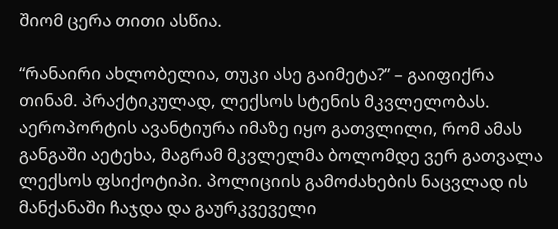შიომ ცერა თითი ასწია.

“რანაირი ახლობელია, თუკი ასე გაიმეტა?” – გაიფიქრა თინამ. პრაქტიკულად, ლექსოს სტენის მკვლელობას. აეროპორტის ავანტიურა იმაზე იყო გათვლილი, რომ ამას განგაში აეტეხა, მაგრამ მკვლელმა ბოლომდე ვერ გათვალა ლექსოს ფსიქოტიპი. პოლიციის გამოძახების ნაცვლად ის მანქანაში ჩაჯდა და გაურკვეველი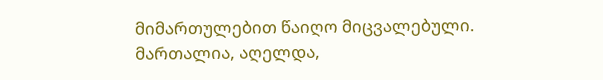მიმართულებით წაიღო მიცვალებული. მართალია, აღელდა,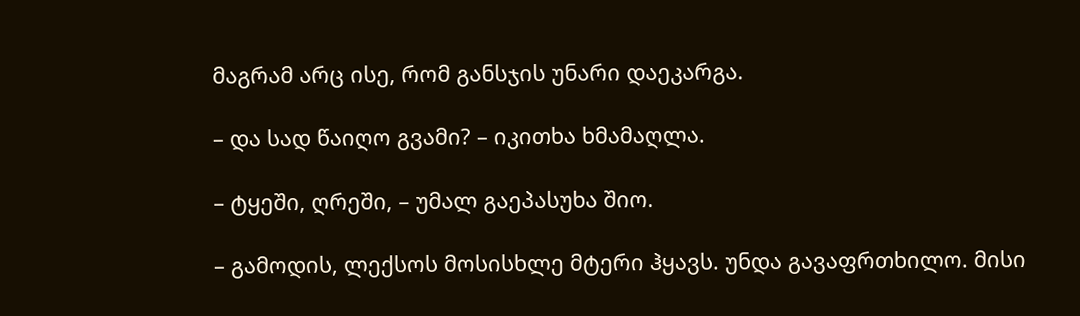მაგრამ არც ისე, რომ განსჯის უნარი დაეკარგა.

– და სად წაიღო გვამი? – იკითხა ხმამაღლა.

– ტყეში, ღრეში, – უმალ გაეპასუხა შიო.

– გამოდის, ლექსოს მოსისხლე მტერი ჰყავს. უნდა გავაფრთხილო. მისი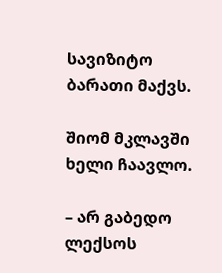სავიზიტო ბარათი მაქვს.

შიომ მკლავში ხელი ჩაავლო.

– არ გაბედო ლექსოს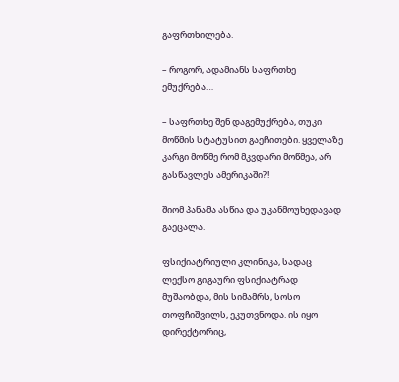გაფრთხილება.

– როგორ, ადამიანს საფრთხე ემუქრება…

– საფრთხე შენ დაგემუქრება, თუკი მოწმის სტატუსით გაეჩითები. ყველაზე კარგი მოწმე რომ მკვდარი მოწმეა, არ გასწავლეს ამერიკაში?!

შიომ პანამა ასწია და უკანმოუხედავად გაეცალა.

ფსიქიატრიული კლინიკა, სადაც ლექსო გიგაური ფსიქიატრად მუშაობდა, მის სიმამრს, სოსო თოფჩიშვილს, ეკუთვნოდა. ის იყო დირექტორიც,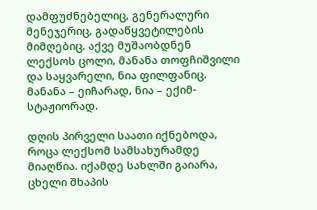დამფუძნებელიც, გენერალური მენეჯერიც, გადაწყვეტილების მიმღებიც. აქვე მუშაობდნენ ლექსოს ცოლი, მანანა თოფჩიშვილი და საყვარელი, ნია ფილფანიც. მანანა – ეიჩარად, ნია – ექიმ-სტაჟიორად.

დღის პირველი საათი იქნებოდა, როცა ლექსომ სამსახურამდე მიაღწია. იქამდე სახლში გაიარა, ცხელი შხაპის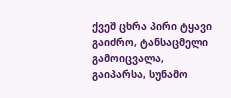ქვეშ ცხრა პირი ტყავი გაიძრო, ტანსაცმელი გამოიცვალა, გაიპარსა, სუნამო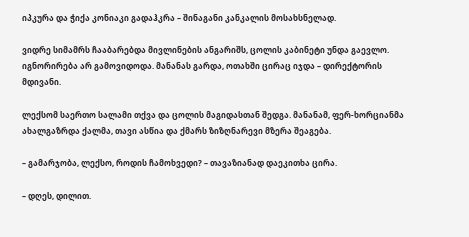იპკურა და ჭიქა კონიაკი გადაჰკრა – შინაგანი კანკალის მოსახსნელად.

ვიდრე სიმამრს ჩააბარებდა მივლინების ანგარიშს, ცოლის კაბინეტი უნდა გაევლო. იგნორირება არ გამოვიდოდა. მანანას გარდა, ოთახში ცირაც იჯდა – დირექტორის მდივანი.

ლექსომ საერთო სალამი თქვა და ცოლის მაგიდასთან შედგა. მანანამ, ფერ-ხორციანმა ახალგაზრდა ქალმა, თავი ასწია და ქმარს ზიზღნარევი მზერა შეაგება.

– გამარჯობა, ლექსო, როდის ჩამოხვედი? – თავაზიანად დაეკითხა ცირა.

– დღეს, დილით.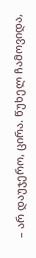– არ დაუჯერო, ცირა. წუხელ ჩამოვიდა,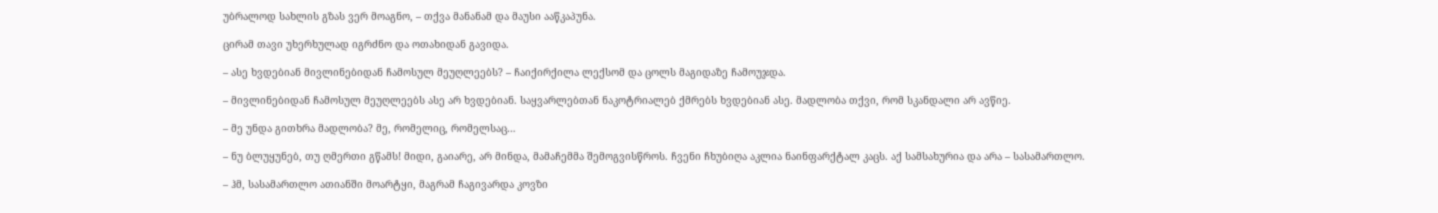უბრალოდ სახლის გზას ვერ მოაგნო, – თქვა მანანამ და მაუსი ააწკაპუნა.

ცირამ თავი უხერხულად იგრძნო და ოთახიდან გავიდა.

– ასე ხვდებიან მივლინებიდან ჩამოსულ მეუღლეებს? – ჩაიქირქილა ლექსომ და ცოლს მაგიდაზე ჩამოუჯდა.

– მივლინებიდან ჩამოსულ მეუღლეებს ასე არ ხვდებიან. საყვარლებთან ნაკოტრიალებ ქმრებს ხვდებიან ასე. მადლობა თქვი, რომ სკანდალი არ ავწიე.

– მე უნდა გითხრა მადლობა? მე, რომელიც, რომელსაც…

– ნუ ბლუყუნებ, თუ ღმერთი გწამს! მიდი, გაიარე, არ მინდა, მამაჩემმა შემოგვისწროს. ჩვენი ჩხუბიღა აკლია ნაინფარქტალ კაცს. აქ სამსახურია და არა – სასამართლო.

– ჰმ, სასამართლო ათიანში მოარტყი, მაგრამ ჩაგივარდა კოვზი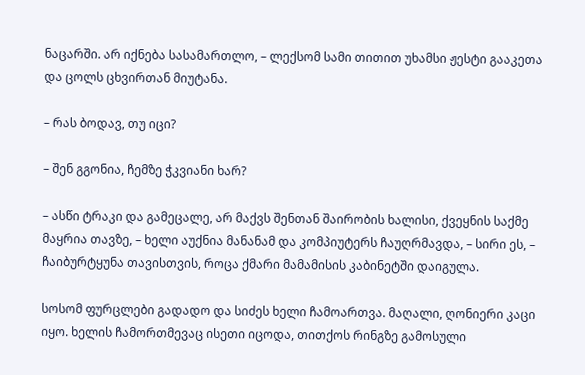ნაცარში. არ იქნება სასამართლო, – ლექსომ სამი თითით უხამსი ჟესტი გააკეთა და ცოლს ცხვირთან მიუტანა.

– რას ბოდავ, თუ იცი?

– შენ გგონია, ჩემზე ჭკვიანი ხარ?

– ასწი ტრაკი და გამეცალე, არ მაქვს შენთან შაირობის ხალისი, ქვეყნის საქმე მაყრია თავზე, – ხელი აუქნია მანანამ და კომპიუტერს ჩაუღრმავდა, – სირი ეს, – ჩაიბურტყუნა თავისთვის, როცა ქმარი მამამისის კაბინეტში დაიგულა.

სოსომ ფურცლები გადადო და სიძეს ხელი ჩამოართვა. მაღალი, ღონიერი კაცი იყო. ხელის ჩამორთმევაც ისეთი იცოდა, თითქოს რინგზე გამოსული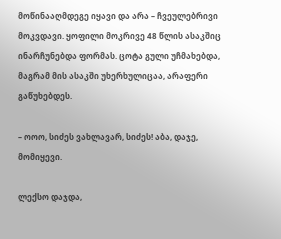მოწინააღმდეგე იყავი და არა – ჩვეულებრივი მოკვდავი. ყოფილი მოკრივე 48 წლის ასაკშიც ინარჩუნებდა ფორმას. ცოტა გული უჩმახებდა, მაგრამ მის ასაკში უხერხულიცაა, არაფერი გაწუხებდეს.

– ოოო, სიძეს ვახლავარ, სიძეს! აბა, დაჯე, მომიყევი.

ლექსო დაჯდა,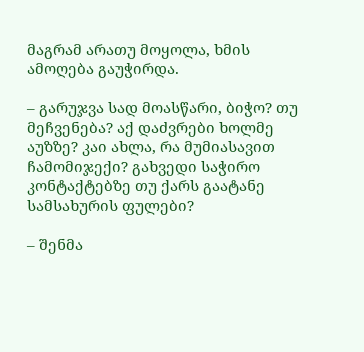მაგრამ არათუ მოყოლა, ხმის ამოღება გაუჭირდა.

– გარუჯვა სად მოასწარი, ბიჭო? თუ მეჩვენება? აქ დაძვრები ხოლმე აუზზე? კაი ახლა, რა მუმიასავით ჩამომიჯექი? გახვედი საჭირო კონტაქტებზე თუ ქარს გაატანე სამსახურის ფულები?

– შენმა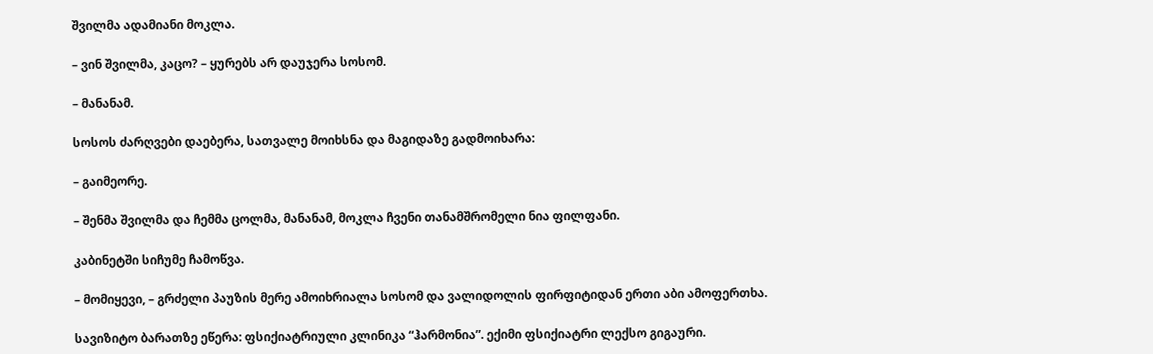შვილმა ადამიანი მოკლა.

– ვინ შვილმა, კაცო? – ყურებს არ დაუჯერა სოსომ.

– მანანამ.

სოსოს ძარღვები დაებერა, სათვალე მოიხსნა და მაგიდაზე გადმოიხარა:

– გაიმეორე.

– შენმა შვილმა და ჩემმა ცოლმა, მანანამ, მოკლა ჩვენი თანამშრომელი ნია ფილფანი.

კაბინეტში სიჩუმე ჩამოწვა.

– მომიყევი, – გრძელი პაუზის მერე ამოიხრიალა სოსომ და ვალიდოლის ფირფიტიდან ერთი აბი ამოფერთხა.

სავიზიტო ბარათზე ეწერა: ფსიქიატრიული კლინიკა “ჰარმონია”. ექიმი ფსიქიატრი ლექსო გიგაური.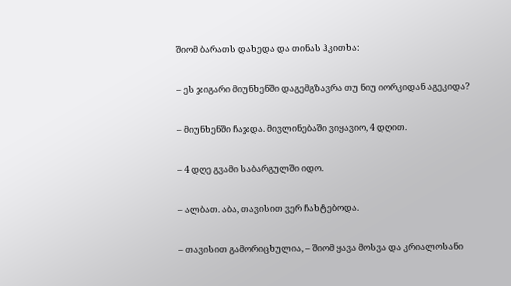შიომ ბარათს დახედა და თინას ჰკითხა:

– ეს ჯიგარი მიუნხენში დაგემგზავრა თუ ნიუ იორკიდან აგეკიდა?

– მიუნხენში ჩაჯდა. მივლინებაში ვიყავიო, 4 დღით.

– 4 დღე გვამი საბარგულში იდო.

– ალბათ. აბა, თავისით ვერ ჩახტებოდა.

– თავისით გამორიცხულია, – შიომ ყავა მოსვა და კრიალოსანი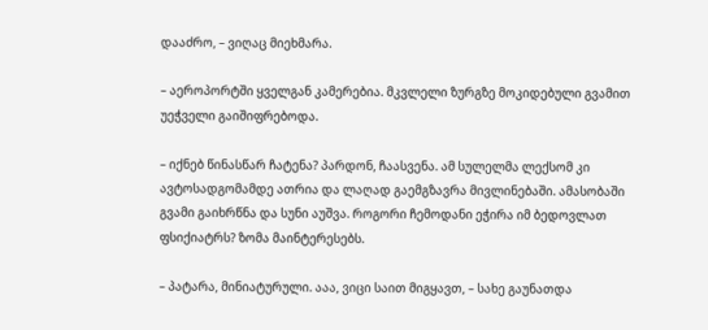დააძრო, – ვიღაც მიეხმარა.

– აეროპორტში ყველგან კამერებია. მკვლელი ზურგზე მოკიდებული გვამით უეჭველი გაიშიფრებოდა.

– იქნებ წინასწარ ჩატენა? პარდონ, ჩაასვენა. ამ სულელმა ლექსომ კი ავტოსადგომამდე ათრია და ლაღად გაემგზავრა მივლინებაში. ამასობაში გვამი გაიხრწნა და სუნი აუშვა. როგორი ჩემოდანი ეჭირა იმ ბედოვლათ ფსიქიატრს? ზომა მაინტერესებს.

– პატარა, მინიატურული. ააა, ვიცი საით მიგყავთ, – სახე გაუნათდა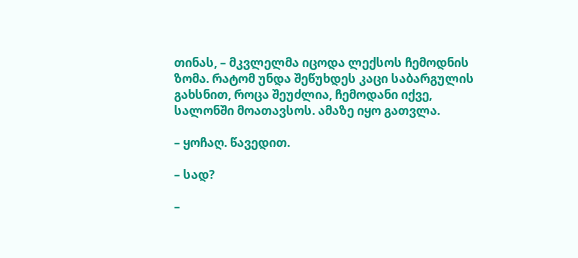თინას, – მკვლელმა იცოდა ლექსოს ჩემოდნის ზომა. რატომ უნდა შეწუხდეს კაცი საბარგულის გახსნით, როცა შეუძლია, ჩემოდანი იქვე, სალონში მოათავსოს. ამაზე იყო გათვლა.

– ყოჩაღ. წავედით.

– სად?

–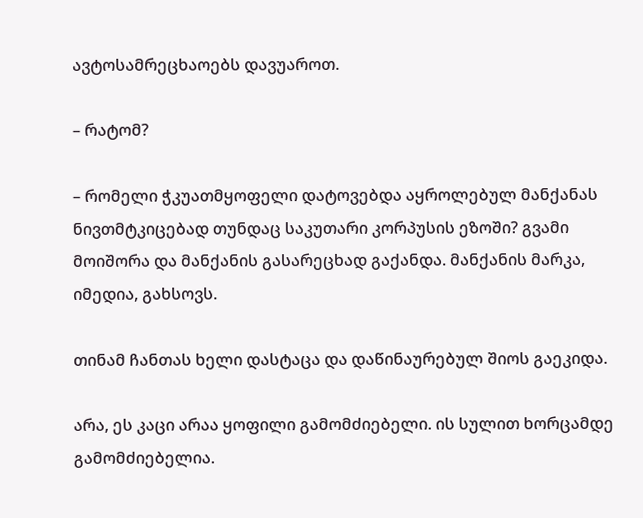ავტოსამრეცხაოებს დავუაროთ.

– რატომ?

– რომელი ჭკუათმყოფელი დატოვებდა აყროლებულ მანქანას ნივთმტკიცებად თუნდაც საკუთარი კორპუსის ეზოში? გვამი მოიშორა და მანქანის გასარეცხად გაქანდა. მანქანის მარკა, იმედია, გახსოვს.

თინამ ჩანთას ხელი დასტაცა და დაწინაურებულ შიოს გაეკიდა.

არა, ეს კაცი არაა ყოფილი გამომძიებელი. ის სულით ხორცამდე გამომძიებელია.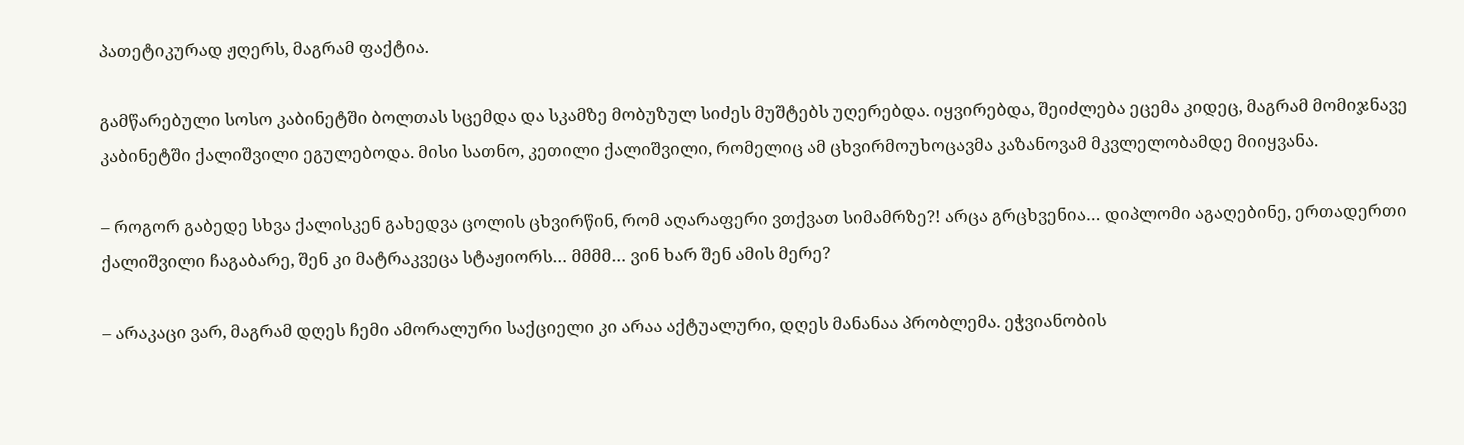პათეტიკურად ჟღერს, მაგრამ ფაქტია.

გამწარებული სოსო კაბინეტში ბოლთას სცემდა და სკამზე მობუზულ სიძეს მუშტებს უღერებდა. იყვირებდა, შეიძლება ეცემა კიდეც, მაგრამ მომიჯნავე კაბინეტში ქალიშვილი ეგულებოდა. მისი სათნო, კეთილი ქალიშვილი, რომელიც ამ ცხვირმოუხოცავმა კაზანოვამ მკვლელობამდე მიიყვანა.

– როგორ გაბედე სხვა ქალისკენ გახედვა ცოლის ცხვირწინ, რომ აღარაფერი ვთქვათ სიმამრზე?! არცა გრცხვენია… დიპლომი აგაღებინე, ერთადერთი ქალიშვილი ჩაგაბარე, შენ კი მატრაკვეცა სტაჟიორს… მმმმ… ვინ ხარ შენ ამის მერე?

– არაკაცი ვარ, მაგრამ დღეს ჩემი ამორალური საქციელი კი არაა აქტუალური, დღეს მანანაა პრობლემა. ეჭვიანობის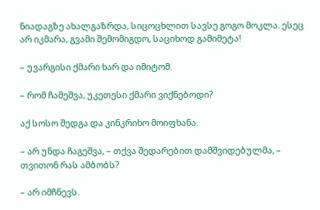ნიადაგზე ახალგაზრდა, სიცოცხლით სავსე გოგო მოკლა. ესეც არ იკმარა, გვამი შემომიგდო, საციხოდ გამიმეტა!

– უვარგისი ქმარი ხარ და იმიტომ.

– რომ ჩამეშვა, უკეთესი ქმარი ვიქნებოდი?

აქ სოსო შედგა და კინკრიხო მოიფხანა.

– არ უნდა ჩაგეშვა, – თქვა შედარებით დამშვიდებულმა, – თვითონ რას ამბობს?

– არ იმჩნევს.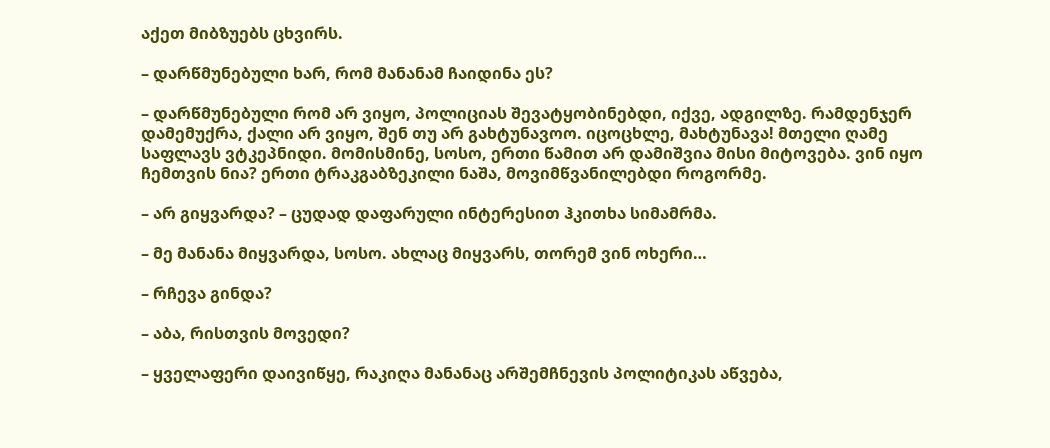აქეთ მიბზუებს ცხვირს.

– დარწმუნებული ხარ, რომ მანანამ ჩაიდინა ეს?

– დარწმუნებული რომ არ ვიყო, პოლიციას შევატყობინებდი, იქვე, ადგილზე. რამდენჯერ დამემუქრა, ქალი არ ვიყო, შენ თუ არ გახტუნავოო. იცოცხლე, მახტუნავა! მთელი ღამე საფლავს ვტკეპნიდი. მომისმინე, სოსო, ერთი წამით არ დამიშვია მისი მიტოვება. ვინ იყო ჩემთვის ნია? ერთი ტრაკგაბზეკილი ნაშა, მოვიმწვანილებდი როგორმე.

– არ გიყვარდა? – ცუდად დაფარული ინტერესით ჰკითხა სიმამრმა.

– მე მანანა მიყვარდა, სოსო. ახლაც მიყვარს, თორემ ვინ ოხერი…

– რჩევა გინდა?

– აბა, რისთვის მოვედი?

– ყველაფერი დაივიწყე, რაკიღა მანანაც არშემჩნევის პოლიტიკას აწვება,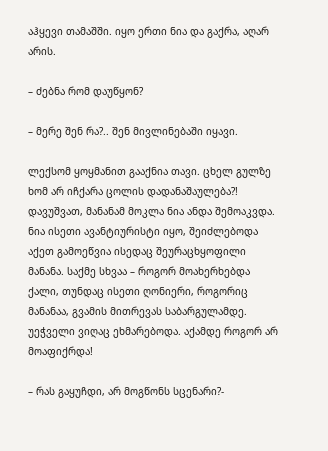აჰყევი თამაშში. იყო ერთი ნია და გაქრა, აღარ არის.

– ძებნა რომ დაუწყონ?

– მერე შენ რა?.. შენ მივლინებაში იყავი.

ლექსომ ყოყმანით გააქნია თავი. ცხელ გულზე ხომ არ იჩქარა ცოლის დადანაშაულება?! დავუშვათ, მანანამ მოკლა ნია ანდა შემოაკვდა. ნია ისეთი ავანტიურისტი იყო, შეიძლებოდა აქეთ გამოეწვია ისედაც შეურაცხყოფილი მანანა. საქმე სხვაა – როგორ მოახერხებდა ქალი, თუნდაც ისეთი ღონიერი, როგორიც მანანაა, გვამის მითრევას საბარგულამდე. უეჭველი ვიღაც ეხმარებოდა. აქამდე როგორ არ მოაფიქრდა!

– რას გაყუჩდი, არ მოგწონს სცენარი?-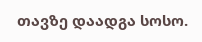თავზე დაადგა სოსო.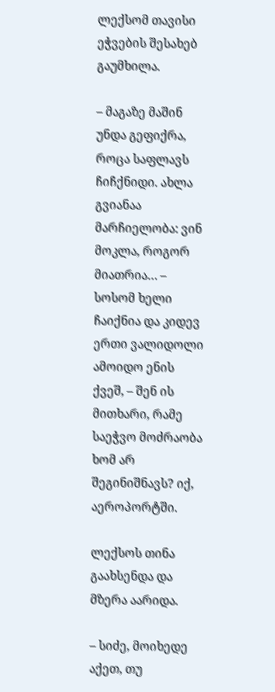ლექსომ თავისი ეჭვების შესახებ გაუმხილა.

– მაგაზე მაშინ უნდა გეფიქრა, როცა საფლავს ჩიჩქნიდი. ახლა გვიანაა მარჩიელობა: ვინ მოკლა, როგორ მიათრია… – სოსომ ხელი ჩაიქნია და კიდევ ერთი ვალიდოლი ამოიდო ენის ქვეშ, – შენ ის მითხარი, რამე საეჭვო მოძრაობა ხომ არ შეგინიშნავს? იქ, აეროპორტში.

ლექსოს თინა გაახსენდა და მზერა აარიდა.

– სიძე, მოიხედე აქეთ, თუ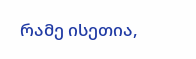რამე ისეთია,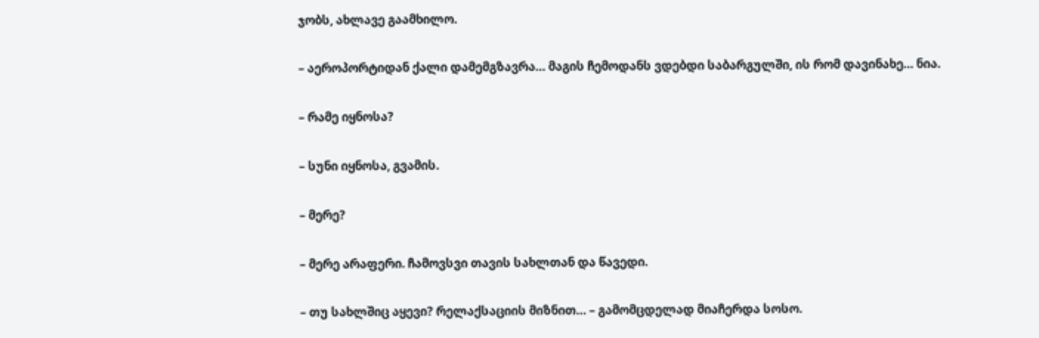ჯობს, ახლავე გაამხილო.

– აეროპორტიდან ქალი დამემგზავრა… მაგის ჩემოდანს ვდებდი საბარგულში, ის რომ დავინახე… ნია.

– რამე იყნოსა?

– სუნი იყნოსა, გვამის.

– მერე?

– მერე არაფერი. ჩამოვსვი თავის სახლთან და წავედი.

– თუ სახლშიც აყევი? რელაქსაციის მიზნით… – გამომცდელად მიაჩერდა სოსო.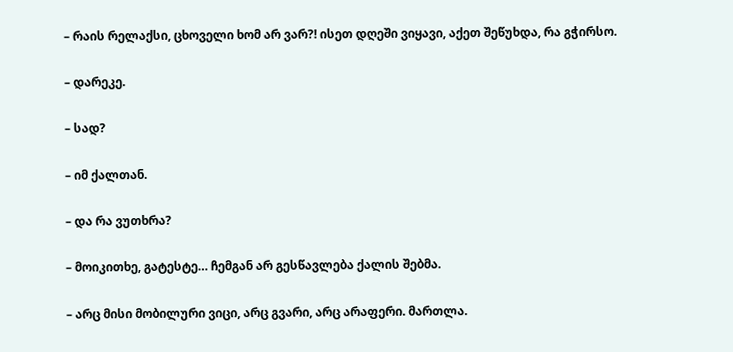– რაის რელაქსი, ცხოველი ხომ არ ვარ?! ისეთ დღეში ვიყავი, აქეთ შეწუხდა, რა გჭირსო.

– დარეკე.

– სად?

– იმ ქალთან.

– და რა ვუთხრა?

– მოიკითხე, გატესტე… ჩემგან არ გესწავლება ქალის შებმა.

– არც მისი მობილური ვიცი, არც გვარი, არც არაფერი. მართლა.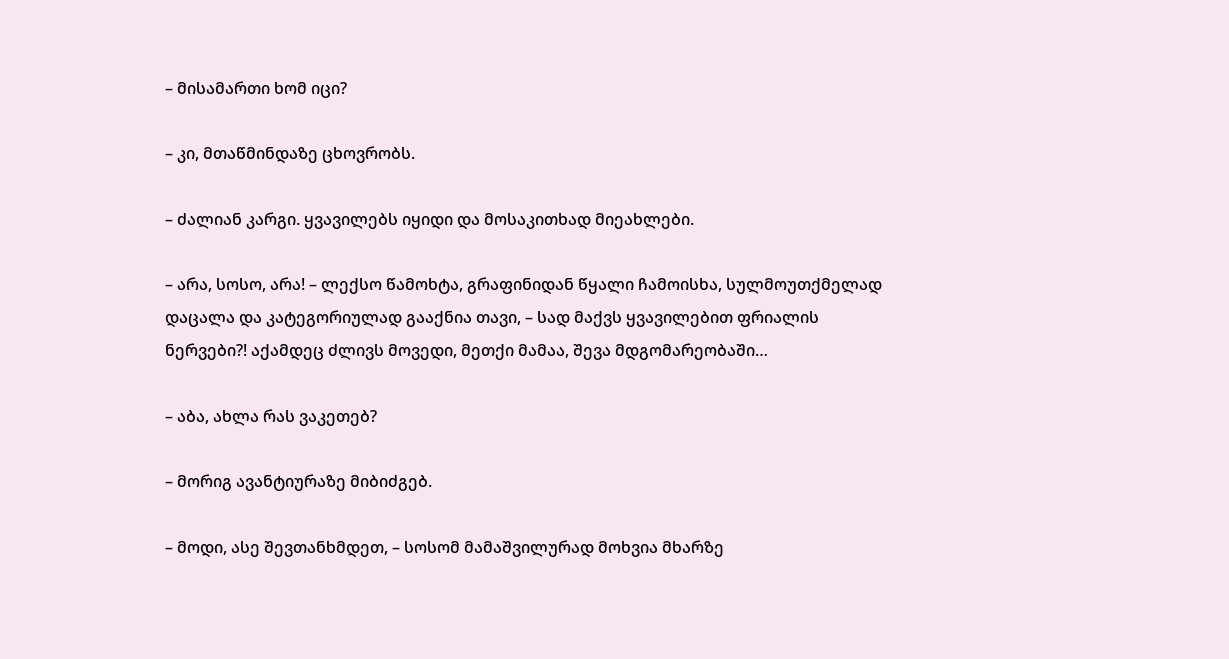– მისამართი ხომ იცი?

– კი, მთაწმინდაზე ცხოვრობს.

– ძალიან კარგი. ყვავილებს იყიდი და მოსაკითხად მიეახლები.

– არა, სოსო, არა! – ლექსო წამოხტა, გრაფინიდან წყალი ჩამოისხა, სულმოუთქმელად დაცალა და კატეგორიულად გააქნია თავი, – სად მაქვს ყვავილებით ფრიალის ნერვები?! აქამდეც ძლივს მოვედი, მეთქი მამაა, შევა მდგომარეობაში…

– აბა, ახლა რას ვაკეთებ?

– მორიგ ავანტიურაზე მიბიძგებ.

– მოდი, ასე შევთანხმდეთ, – სოსომ მამაშვილურად მოხვია მხარზე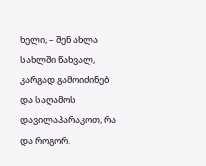ხელი, – შენ ახლა სახლში წახვალ, კარგად გამოიძინებ და საღამოს დავილაპარაკოთ, რა და როგორ.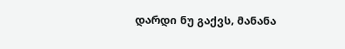დარდი ნუ გაქვს, მანანა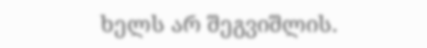ხელს არ შეგვიშლის.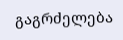გაგრძელება